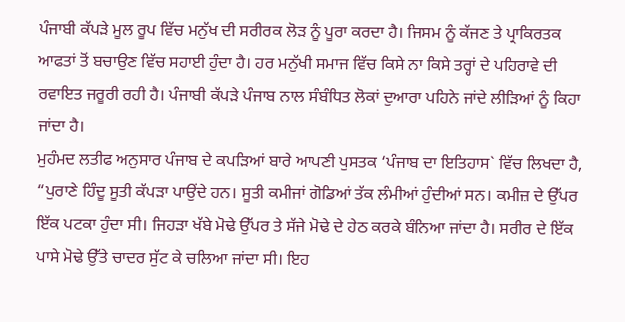ਪੰਜਾਬੀ ਕੱਪੜੇ ਮੂਲ ਰੂਪ ਵਿੱਚ ਮਨੁੱਖ ਦੀ ਸਰੀਰਕ ਲੋੜ ਨੂੰ ਪੂਰਾ ਕਰਦਾ ਹੈ। ਜਿਸਮ ਨੂੰ ਕੱਜਣ ਤੇ ਪ੍ਰਾਕਿਰਤਕ ਆਫਤਾਂ ਤੋਂ ਬਚਾਉਣ ਵਿੱਚ ਸਹਾਈ ਹੁੰਦਾ ਹੈ। ਹਰ ਮਨੁੱਖੀ ਸਮਾਜ ਵਿੱਚ ਕਿਸੇ ਨਾ ਕਿਸੇ ਤਰ੍ਹਾਂ ਦੇ ਪਹਿਰਾਵੇ ਦੀ ਰਵਾਇਤ ਜਰੂਰੀ ਰਹੀ ਹੈ। ਪੰਜਾਬੀ ਕੱਪੜੇ ਪੰਜਾਬ ਨਾਲ ਸੰਬੰਧਿਤ ਲੋਕਾਂ ਦੁਆਰਾ ਪਹਿਨੇ ਜਾਂਦੇ ਲੀੜਿਆਂ ਨੂੰ ਕਿਹਾ ਜਾਂਦਾ ਹੈ।
ਮੁਹੰਮਦ ਲਤੀਫ ਅਨੁਸਾਰ ਪੰਜਾਬ ਦੇ ਕਪੜਿਆਂ ਬਾਰੇ ਆਪਣੀ ਪੁਸਤਕ ‘ਪੰਜਾਬ ਦਾ ਇਤਿਹਾਸ` ਵਿੱਚ ਲਿਖਦਾ ਹੈ, “ਪੁਰਾਣੇ ਹਿੰਦੂ ਸੂਤੀ ਕੱਪੜਾ ਪਾਉਂਦੇ ਹਨ। ਸੂਤੀ ਕਮੀਜਾਂ ਗੋਡਿਆਂ ਤੱਕ ਲੰਮੀਆਂ ਹੁੰਦੀਆਂ ਸਨ। ਕਮੀਜ਼ ਦੇ ਉੱਪਰ ਇੱਕ ਪਟਕਾ ਹੁੰਦਾ ਸੀ। ਜਿਹੜਾ ਖੱਬੇ ਮੋਢੇ ਉੱਪਰ ਤੇ ਸੱਜੇ ਮੋਢੇ ਦੇ ਹੇਠ ਕਰਕੇ ਬੰਨਿਆ ਜਾਂਦਾ ਹੈ। ਸਰੀਰ ਦੇ ਇੱਕ ਪਾਸੇ ਮੋਢੇ ਉੱਤੇ ਚਾਦਰ ਸੁੱਟ ਕੇ ਚਲਿਆ ਜਾਂਦਾ ਸੀ। ਇਹ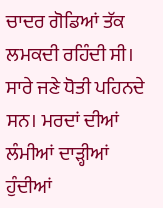ਚਾਦਰ ਗੋਡਿਆਂ ਤੱਕ ਲਮਕਦੀ ਰਹਿੰਦੀ ਸੀ। ਸਾਰੇ ਜਣੇ ਧੋਤੀ ਪਹਿਨਦੇ ਸਨ। ਮਰਦਾਂ ਦੀਆਂ ਲੰਮੀਆਂ ਦਾੜ੍ਹੀਆਂ ਹੁੰਦੀਆਂ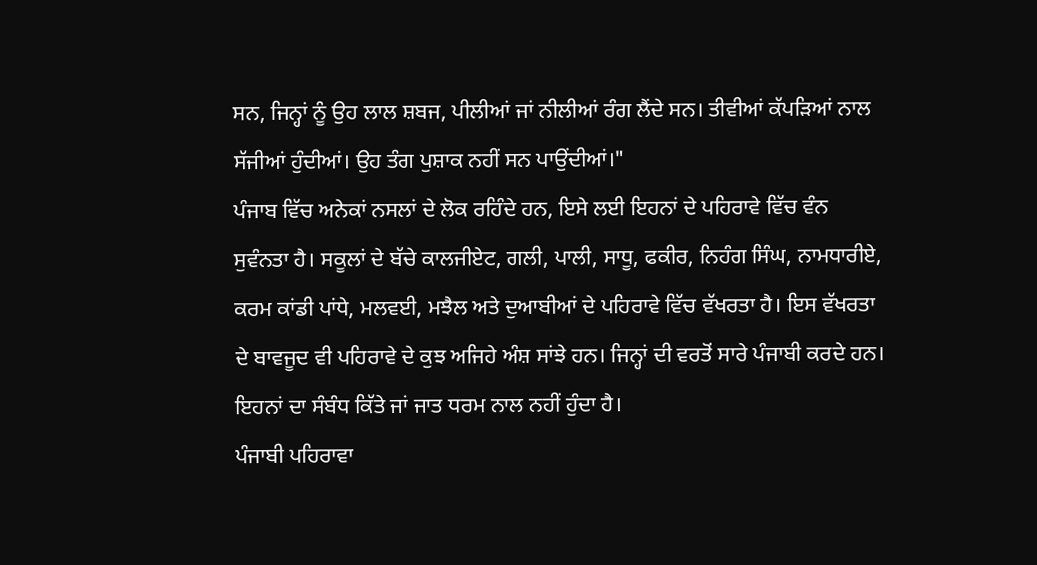ਸਨ, ਜਿਨ੍ਹਾਂ ਨੂੰ ਉਹ ਲਾਲ ਸ਼ਬਜ, ਪੀਲੀਆਂ ਜਾਂ ਨੀਲੀਆਂ ਰੰਗ ਲੈਂਦੇ ਸਨ। ਤੀਵੀਆਂ ਕੱਪੜਿਆਂ ਨਾਲ ਸੱਜੀਆਂ ਹੁੰਦੀਆਂ। ਉਹ ਤੰਗ ਪੁਸ਼ਾਕ ਨਹੀਂ ਸਨ ਪਾਉਂਦੀਆਂ।"
ਪੰਜਾਬ ਵਿੱਚ ਅਨੇਕਾਂ ਨਸਲਾਂ ਦੇ ਲੋਕ ਰਹਿੰਦੇ ਹਨ, ਇਸੇ ਲਈ ਇਹਨਾਂ ਦੇ ਪਹਿਰਾਵੇ ਵਿੱਚ ਵੰਨ ਸੁਵੰਨਤਾ ਹੈ। ਸਕੂਲਾਂ ਦੇ ਬੱਚੇ ਕਾਲਜੀਏਟ, ਗਲੀ, ਪਾਲੀ, ਸਾਧੂ, ਫਕੀਰ, ਨਿਹੰਗ ਸਿੰਘ, ਨਾਮਧਾਰੀਏ, ਕਰਮ ਕਾਂਡੀ ਪਾਂਧੇ, ਮਲਵਈ, ਮਝੈਲ ਅਤੇ ਦੁਆਬੀਆਂ ਦੇ ਪਹਿਰਾਵੇ ਵਿੱਚ ਵੱਖਰਤਾ ਹੈ। ਇਸ ਵੱਖਰਤਾ ਦੇ ਬਾਵਜੂਦ ਵੀ ਪਹਿਰਾਵੇ ਦੇ ਕੁਝ ਅਜਿਹੇ ਅੰਸ਼ ਸਾਂਝੇ ਹਨ। ਜਿਨ੍ਹਾਂ ਦੀ ਵਰਤੋਂ ਸਾਰੇ ਪੰਜਾਬੀ ਕਰਦੇ ਹਨ। ਇਹਨਾਂ ਦਾ ਸੰਬੰਧ ਕਿੱਤੇ ਜਾਂ ਜਾਤ ਧਰਮ ਨਾਲ ਨਹੀਂ ਹੁੰਦਾ ਹੈ।
ਪੰਜਾਬੀ ਪਹਿਰਾਵਾ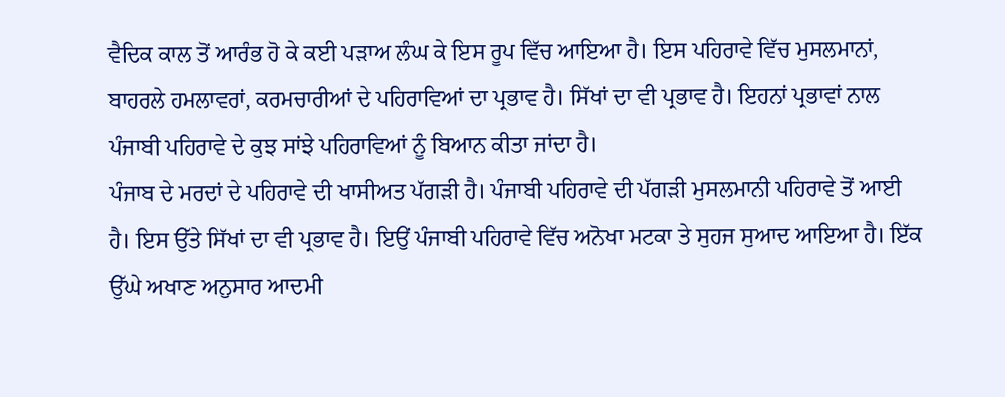ਵੈਦਿਕ ਕਾਲ ਤੋਂ ਆਰੰਭ ਹੋ ਕੇ ਕਈ ਪੜਾਅ ਲੰਘ ਕੇ ਇਸ ਰੂਪ ਵਿੱਚ ਆਇਆ ਹੈ। ਇਸ ਪਹਿਰਾਵੇ ਵਿੱਚ ਮੁਸਲਮਾਨਾਂ, ਬਾਹਰਲੇ ਹਮਲਾਵਰਾਂ, ਕਰਮਚਾਰੀਆਂ ਦੇ ਪਹਿਰਾਵਿਆਂ ਦਾ ਪ੍ਰਭਾਵ ਹੈ। ਸਿੱਖਾਂ ਦਾ ਵੀ ਪ੍ਰਭਾਵ ਹੈ। ਇਹਨਾਂ ਪ੍ਰਭਾਵਾਂ ਨਾਲ ਪੰਜਾਬੀ ਪਹਿਰਾਵੇ ਦੇ ਕੁਝ ਸਾਂਝੇ ਪਹਿਰਾਵਿਆਂ ਨੂੰ ਬਿਆਨ ਕੀਤਾ ਜਾਂਦਾ ਹੈ।
ਪੰਜਾਬ ਦੇ ਮਰਦਾਂ ਦੇ ਪਹਿਰਾਵੇ ਦੀ ਖਾਸੀਅਤ ਪੱਗੜੀ ਹੈ। ਪੰਜਾਬੀ ਪਹਿਰਾਵੇ ਦੀ ਪੱਗੜੀ ਮੁਸਲਮਾਨੀ ਪਹਿਰਾਵੇ ਤੋਂ ਆਈ ਹੈ। ਇਸ ਉੱਤੇ ਸਿੱਖਾਂ ਦਾ ਵੀ ਪ੍ਰਭਾਵ ਹੈ। ਇਉਂ ਪੰਜਾਬੀ ਪਹਿਰਾਵੇ ਵਿੱਚ ਅਨੋਖਾ ਮਟਕਾ ਤੇ ਸੁਹਜ ਸੁਆਦ ਆਇਆ ਹੈ। ਇੱਕ ਉੱਘੇ ਅਖਾਣ ਅਨੁਸਾਰ ਆਦਮੀ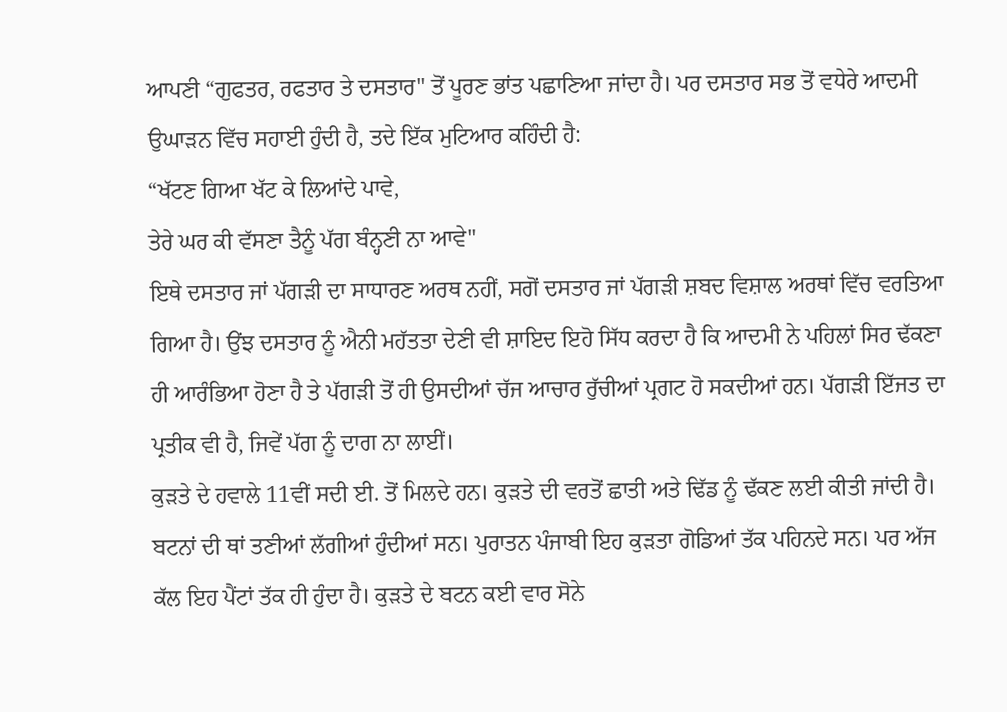ਆਪਣੀ “ਗੁਫਤਰ, ਰਫਤਾਰ ਤੇ ਦਸਤਾਰ" ਤੋਂ ਪੂਰਣ ਭਾਂਤ ਪਛਾਣਿਆ ਜਾਂਦਾ ਹੈ। ਪਰ ਦਸਤਾਰ ਸਭ ਤੋਂ ਵਧੇਰੇ ਆਦਮੀ ਉਘਾੜਨ ਵਿੱਚ ਸਹਾਈ ਹੁੰਦੀ ਹੈ, ਤਦੇ ਇੱਕ ਮੁਟਿਆਰ ਕਹਿੰਦੀ ਹੈ:
“ਖੱਟਣ ਗਿਆ ਖੱਟ ਕੇ ਲਿਆਂਦੇ ਪਾਵੇ,
ਤੇਰੇ ਘਰ ਕੀ ਵੱਸਣਾ ਤੈਨੂੰ ਪੱਗ ਬੰਨ੍ਹਣੀ ਨਾ ਆਵੇ"
ਇਥੇ ਦਸਤਾਰ ਜਾਂ ਪੱਗੜੀ ਦਾ ਸਾਧਾਰਣ ਅਰਥ ਨਹੀਂ, ਸਗੋਂ ਦਸਤਾਰ ਜਾਂ ਪੱਗੜੀ ਸ਼ਬਦ ਵਿਸ਼ਾਲ ਅਰਥਾਂ ਵਿੱਚ ਵਰਤਿਆ ਗਿਆ ਹੈ। ਉਂਝ ਦਸਤਾਰ ਨੂੰ ਐਨੀ ਮਹੱਤਤਾ ਦੇਣੀ ਵੀ ਸ਼ਾਇਦ ਇਹੋ ਸਿੱਧ ਕਰਦਾ ਹੈ ਕਿ ਆਦਮੀ ਨੇ ਪਹਿਲਾਂ ਸਿਰ ਢੱਕਣਾ ਹੀ ਆਰੰਭਿਆ ਹੋਣਾ ਹੈ ਤੇ ਪੱਗੜੀ ਤੋਂ ਹੀ ਉਸਦੀਆਂ ਚੱਜ ਆਚਾਰ ਰੁੱਚੀਆਂ ਪ੍ਰਗਟ ਹੋ ਸਕਦੀਆਂ ਹਨ। ਪੱਗੜੀ ਇੱਜਤ ਦਾ ਪ੍ਰਤੀਕ ਵੀ ਹੈ, ਜਿਵੇਂ ਪੱਗ ਨੂੰ ਦਾਗ ਨਾ ਲਾਈਂ।
ਕੁੜਤੇ ਦੇ ਹਵਾਲੇ 11ਵੀਂ ਸਦੀ ਈ. ਤੋਂ ਮਿਲਦੇ ਹਨ। ਕੁੜਤੇ ਦੀ ਵਰਤੋਂ ਛਾਤੀ ਅਤੇ ਢਿੱਡ ਨੂੰ ਢੱਕਣ ਲਈ ਕੀਤੀ ਜਾਂਦੀ ਹੈ। ਬਟਨਾਂ ਦੀ ਥਾਂ ਤਣੀਆਂ ਲੱਗੀਆਂ ਹੁੰਦੀਆਂ ਸਨ। ਪੁਰਾਤਨ ਪੰਜਾਬੀ ਇਹ ਕੁੜਤਾ ਗੋਡਿਆਂ ਤੱਕ ਪਹਿਨਦੇ ਸਨ। ਪਰ ਅੱਜ ਕੱਲ ਇਹ ਪੈਂਟਾਂ ਤੱਕ ਹੀ ਹੁੰਦਾ ਹੈ। ਕੁੜਤੇ ਦੇ ਬਟਨ ਕਈ ਵਾਰ ਸੋਨੇ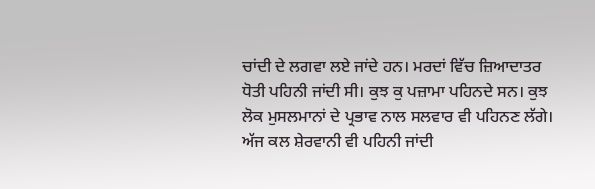ਚਾਂਦੀ ਦੇ ਲਗਵਾ ਲਏ ਜਾਂਦੇ ਹਨ। ਮਰਦਾਂ ਵਿੱਚ ਜ਼ਿਆਦਾਤਰ ਧੋਤੀ ਪਹਿਨੀ ਜਾਂਦੀ ਸੀ। ਕੁਝ ਕੁ ਪਜ਼ਾਮਾ ਪਹਿਨਦੇ ਸਨ। ਕੁਝ ਲੋਕ ਮੁਸਲਮਾਨਾਂ ਦੇ ਪ੍ਰਭਾਵ ਨਾਲ ਸਲਵਾਰ ਵੀ ਪਹਿਨਣ ਲੱਗੇ। ਅੱਜ ਕਲ ਸ਼ੇਰਵਾਨੀ ਵੀ ਪਹਿਨੀ ਜਾਂਦੀ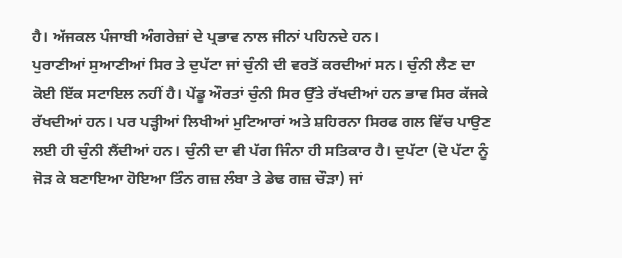ਹੈ। ਅੱਜਕਲ ਪੰਜਾਬੀ ਅੰਗਰੇਜ਼ਾਂ ਦੇ ਪ੍ਰਭਾਵ ਨਾਲ ਜੀਨਾਂ ਪਹਿਨਦੇ ਹਨ।
ਪੁਰਾਣੀਆਂ ਸੁਆਣੀਆਂ ਸਿਰ ਤੇ ਦੁਪੱਟਾ ਜਾਂ ਚੁੰਨੀ ਦੀ ਵਰਤੋਂ ਕਰਦੀਆਂ ਸਨ। ਚੁੰਨੀ ਲੈਣ ਦਾ ਕੋਈ ਇੱਕ ਸਟਾਇਲ ਨਹੀਂ ਹੈ। ਪੇਂਡੂ ਔਰਤਾਂ ਚੁੰਨੀ ਸਿਰ ਉੱਤੇ ਰੱਖਦੀਆਂ ਹਨ ਭਾਵ ਸਿਰ ਕੱਜਕੇ ਰੱਖਦੀਆਂ ਹਨ। ਪਰ ਪੜ੍ਹੀਆਂ ਲਿਖੀਆਂ ਮੁਟਿਆਰਾਂ ਅਤੇ ਸ਼ਹਿਰਨਾ ਸਿਰਫ ਗਲ ਵਿੱਚ ਪਾਉਣ ਲਈ ਹੀ ਚੁੰਨੀ ਲੈਂਦੀਆਂ ਹਨ। ਚੁੰਨੀ ਦਾ ਵੀ ਪੱਗ ਜਿੰਨਾ ਹੀ ਸਤਿਕਾਰ ਹੈ। ਦੁਪੱਟਾ (ਦੋ ਪੱਟਾ ਨੂੰ ਜੋੜ ਕੇ ਬਣਾਇਆ ਹੋਇਆ ਤਿੰਨ ਗਜ਼ ਲੰਬਾ ਤੇ ਡੇਢ ਗਜ਼ ਚੌੜਾ) ਜਾਂ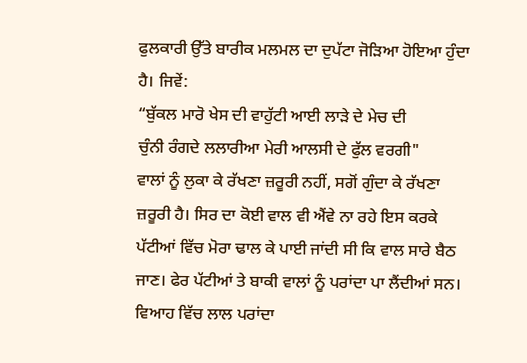ਫੁਲਕਾਰੀ ਉੱਤੇ ਬਾਰੀਕ ਮਲਮਲ ਦਾ ਦੁਪੱਟਾ ਜੋੜਿਆ ਹੋਇਆ ਹੁੰਦਾ ਹੈ। ਜਿਵੇਂ:
“ਬੁੱਕਲ ਮਾਰੋ ਖੇਸ ਦੀ ਵਾਹੁੱਟੀ ਆਈ ਲਾੜੇ ਦੇ ਮੇਚ ਦੀ
ਚੁੰਨੀ ਰੰਗਦੇ ਲਲਾਰੀਆ ਮੇਰੀ ਆਲਸੀ ਦੇ ਫੁੱਲ ਵਰਗੀ"
ਵਾਲਾਂ ਨੂੰ ਲੁਕਾ ਕੇ ਰੱਖਣਾ ਜ਼ਰੂਰੀ ਨਹੀਂ, ਸਗੋਂ ਗੁੰਦਾ ਕੇ ਰੱਖਣਾ ਜ਼ਰੂਰੀ ਹੈ। ਸਿਰ ਦਾ ਕੋਈ ਵਾਲ ਵੀ ਐਂਵੇ ਨਾ ਰਹੇ ਇਸ ਕਰਕੇ ਪੱਟੀਆਂ ਵਿੱਚ ਮੋਰਾ ਢਾਲ ਕੇ ਪਾਈ ਜਾਂਦੀ ਸੀ ਕਿ ਵਾਲ ਸਾਰੇ ਬੈਠ ਜਾਣ। ਫੇਰ ਪੱਟੀਆਂ ਤੇ ਬਾਕੀ ਵਾਲਾਂ ਨੂੰ ਪਰਾਂਦਾ ਪਾ ਲੈਂਦੀਆਂ ਸਨ। ਵਿਆਹ ਵਿੱਚ ਲਾਲ ਪਰਾਂਦਾ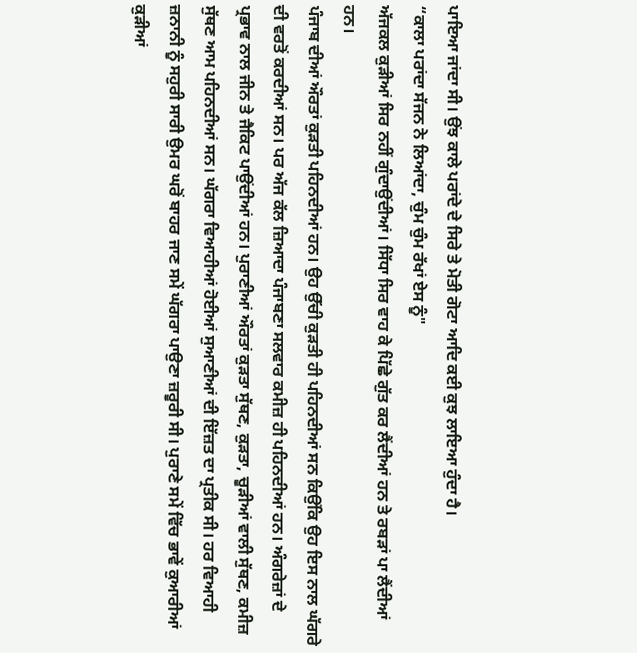ਪਾਇਆ ਜਾਂਦਾ ਸੀ। ਉਂਝ ਕਾਲੇ ਪਰਾਂਦੇ ਦੇ ਸਿਰੇ ਤੇ ਮੋਤੀ ਗੋਟਾ ਆਦਿ ਕਈ ਕੁਝ ਲਾਇਆ ਹੁੰਦਾ ਹੈ।
“ਕਾਲਾ ਪਰਾਂਦਾ ਸੱਜਨ ਨੇ ਲਿਆਂਦਾ, ਚੁੰਮ ਚੁੰਮ ਰੱਖਾਂ ਏਸ ਨੂੰ"
ਅੱਜਕਲ ਕੁੜੀਆਂ ਸਿਰ ਨਹੀਂ ਗੁੰਦਾਉਂਦੀਆਂ। ਸਿੱਧਾ ਸਿਰ ਵਾਹ ਕੇ ਪਿੱਛੇ ਗੁੱਤ ਕਰ ਲੈਂਦੀਆਂ ਹਨ ਤੇ ਰਬੜਾਂ ਪਾ ਲੈਂਦੀਆਂ ਹਨ।
ਪੰਜਾਬ ਦੀਆਂ ਔਰਤਾਂ ਕੁੜਤੀ ਪਹਿਨਦੀਆਂ ਹਨ। ਉਹ ਉੱਚੀ ਕੁੜਤੀ ਹੀ ਪਹਿਨਦੀਆਂ ਸਨ ਕਿਉਂਕਿ ਉਹ ਇਸ ਨਾਲ ਘੱਗਰੇ ਦੀ ਵਰਤੋਂ ਕਰਦੀਆਂ ਸਨ। ਪਰ ਅੱਜ ਕੱਲ ਜ਼ਿਆਦਾ ਪੰਜਾਬਣਾ ਸਲਵਾਰ ਕਮੀਜ਼ ਹੀ ਪਹਿਨਦੀਆਂ ਹਨ। ਅੰਗਰੇਜ਼ਾਂ ਦੇ ਪ੍ਰਭਾਵ ਨਾਲ ਜੀਨ ਤੇ ਜੈਕਿਟ ਪਾਉਂਦੀਆਂ ਹਨ। ਪੁਰਾਣੀਆਂ ਔਰਤਾਂ ਕੁੜਤਾ ਸੁੱਥਣ, ਕੁੜਤਾ, ਚੂੜੀਆਂ ਵਾਲੀ ਸੁੱਥਣ, ਕਮੀਜ਼ ਸੁੱਥਣ ਆਮ ਪਹਿਨਦੀਆਂ ਸਨ। ਘੱਗਰਾ ਵਿਆਹੀਆਂ ਹੋਈਆਂ ਸੁਆਣੀਆਂ ਦੀ ਇੱਜ਼ਤ ਦਾ ਪ੍ਰਤੀਕ ਸੀ। ਹਰ ਵਿਆਹੀ ਜ਼ਨਾਨੀ ਨੂੰ ਸਹੁਰੀ ਸਾਰੀ ਉਮਰ ਘਰੋਂ ਬਾਹਰ ਜਾਣ ਸਮੇਂ ਘੱਗਰਾ ਪਾਉਣਾ ਜ਼ਰੂਰੀ ਸੀ। ਪੁਰਾਣੇ ਸਮੇਂ ਵਿੱਚ ਭਾਵੇਂ ਕੁਆਰੀਆਂ ਕੁੜੀਆਂ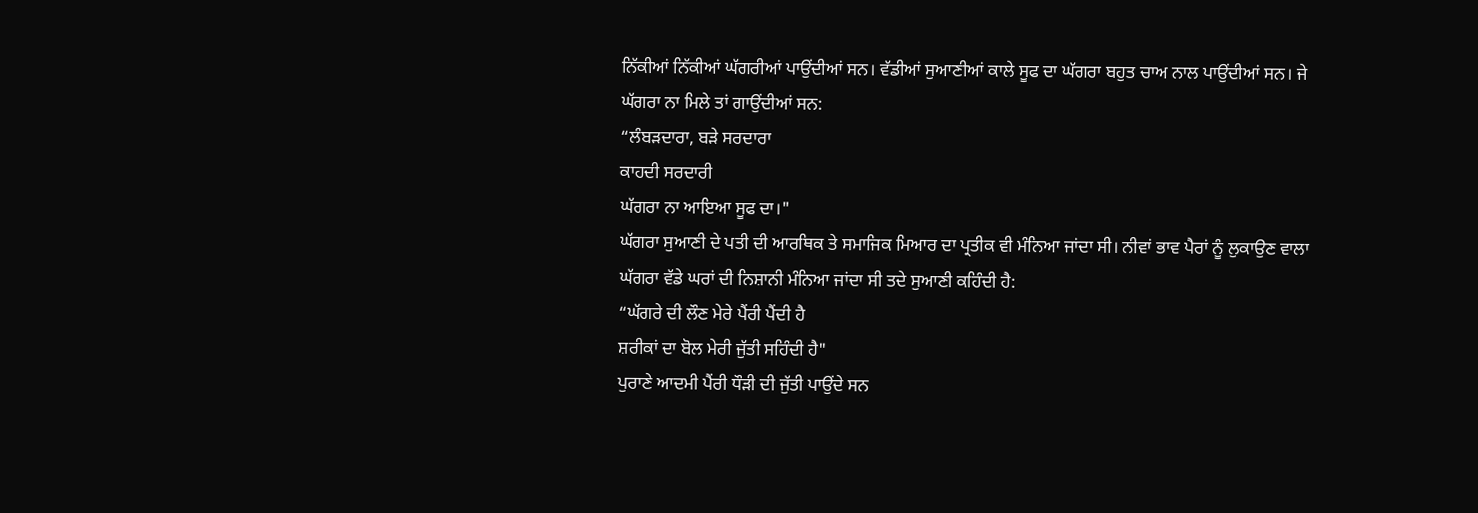ਨਿੱਕੀਆਂ ਨਿੱਕੀਆਂ ਘੱਗਰੀਆਂ ਪਾਉਂਦੀਆਂ ਸਨ। ਵੱਡੀਆਂ ਸੁਆਣੀਆਂ ਕਾਲੇ ਸੂਫ ਦਾ ਘੱਗਰਾ ਬਹੁਤ ਚਾਅ ਨਾਲ ਪਾਉਂਦੀਆਂ ਸਨ। ਜੇ ਘੱਗਰਾ ਨਾ ਮਿਲੇ ਤਾਂ ਗਾਉਂਦੀਆਂ ਸਨ:
“ਲੰਬੜਦਾਰਾ, ਬੜੇ ਸਰਦਾਰਾ
ਕਾਹਦੀ ਸਰਦਾਰੀ
ਘੱਗਰਾ ਨਾ ਆਇਆ ਸੂਫ ਦਾ।"
ਘੱਗਰਾ ਸੁਆਣੀ ਦੇ ਪਤੀ ਦੀ ਆਰਥਿਕ ਤੇ ਸਮਾਜਿਕ ਮਿਆਰ ਦਾ ਪ੍ਰਤੀਕ ਵੀ ਮੰਨਿਆ ਜਾਂਦਾ ਸੀ। ਨੀਵਾਂ ਭਾਵ ਪੈਰਾਂ ਨੂੰ ਲੁਕਾਉਣ ਵਾਲਾ ਘੱਗਰਾ ਵੱਡੇ ਘਰਾਂ ਦੀ ਨਿਸ਼ਾਨੀ ਮੰਨਿਆ ਜਾਂਦਾ ਸੀ ਤਦੇ ਸੁਆਣੀ ਕਹਿੰਦੀ ਹੈ:
“ਘੱਗਰੇ ਦੀ ਲੌਣ ਮੇਰੇ ਪੈਂਰੀ ਪੈਂਦੀ ਹੈ
ਸ਼ਰੀਕਾਂ ਦਾ ਬੋਲ ਮੇਰੀ ਜੁੱਤੀ ਸਹਿੰਦੀ ਹੈ"
ਪੁਰਾਣੇ ਆਦਮੀ ਪੈਂਰੀ ਧੌੜੀ ਦੀ ਜੁੱਤੀ ਪਾਉਂਦੇ ਸਨ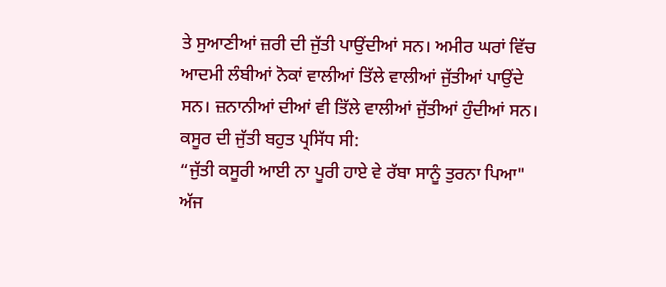ਤੇ ਸੁਆਣੀਆਂ ਜ਼ਰੀ ਦੀ ਜੁੱਤੀ ਪਾਉਂਦੀਆਂ ਸਨ। ਅਮੀਰ ਘਰਾਂ ਵਿੱਚ ਆਦਮੀ ਲੰਬੀਆਂ ਨੋਕਾਂ ਵਾਲੀਆਂ ਤਿੱਲੇ ਵਾਲੀਆਂ ਜੁੱਤੀਆਂ ਪਾਉਂਦੇ ਸਨ। ਜ਼ਨਾਨੀਆਂ ਦੀਆਂ ਵੀ ਤਿੱਲੇ ਵਾਲੀਆਂ ਜੁੱਤੀਆਂ ਹੁੰਦੀਆਂ ਸਨ। ਕਸੂਰ ਦੀ ਜੁੱਤੀ ਬਹੁਤ ਪ੍ਰਸਿੱਧ ਸੀ:
“ਜੁੱਤੀ ਕਸੂਰੀ ਆਈ ਨਾ ਪੂਰੀ ਹਾਏ ਵੇ ਰੱਬਾ ਸਾਨੂੰ ਤੁਰਨਾ ਪਿਆ"
ਅੱਜ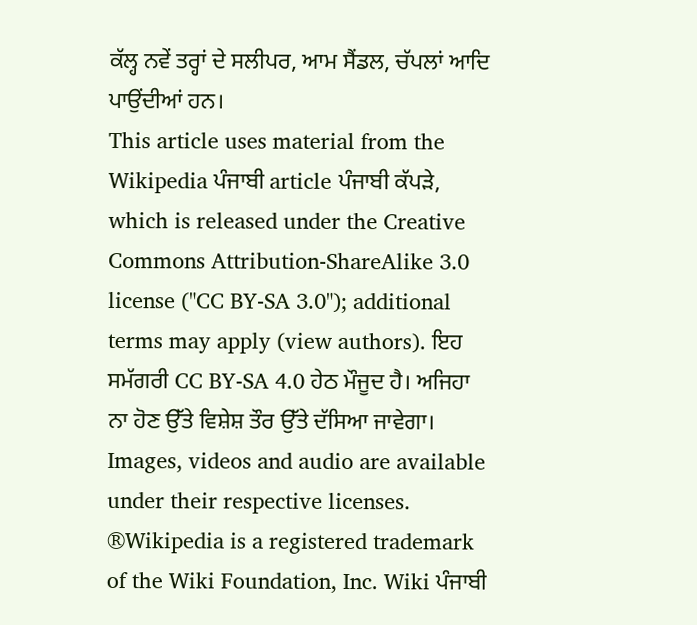ਕੱਲ੍ਹ ਨਵੇਂ ਤਰ੍ਹਾਂ ਦੇ ਸਲੀਪਰ, ਆਮ ਸੈਂਡਲ, ਚੱਪਲਾਂ ਆਦਿ ਪਾਉਂਦੀਆਂ ਹਨ।
This article uses material from the Wikipedia ਪੰਜਾਬੀ article ਪੰਜਾਬੀ ਕੱਪੜੇ, which is released under the Creative Commons Attribution-ShareAlike 3.0 license ("CC BY-SA 3.0"); additional terms may apply (view authors). ਇਹ ਸਮੱਗਰੀ CC BY-SA 4.0 ਹੇਠ ਮੌਜੂਦ ਹੈ। ਅਜਿਹਾ ਨਾ ਹੋਣ ਉੱਤੇ ਵਿਸ਼ੇਸ਼ ਤੌਰ ਉੱਤੇ ਦੱਸਿਆ ਜਾਵੇਗਾ। Images, videos and audio are available under their respective licenses.
®Wikipedia is a registered trademark of the Wiki Foundation, Inc. Wiki ਪੰਜਾਬੀ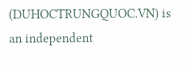(DUHOCTRUNGQUOC.VN) is an independent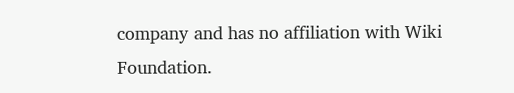company and has no affiliation with Wiki Foundation.